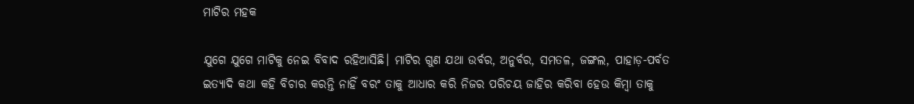ମାଟିର ମହକ

ଯୁଗେ ଯୁଗେ ମାଟିକୁ ନେଇ ବିବାଦ ରହିଆସିଛି। ମାଟିର ଗୁଣ ଯଥା ଉର୍ବର, ଅନୁର୍ବର, ସମତଳ, ଜଙ୍ଗଲ, ପାହାଡ଼-ପର୍ବତ ଇତ୍ୟାଦି କଥା କହି ବିଚାର କରନ୍ତି ନାହିଁ ବରଂ ତାକୁ ଆଧାର କରି ନିଜର ପରିଚୟ ଜାହିର କରିବା ହେଉ କିମ୍ବା ତାକୁ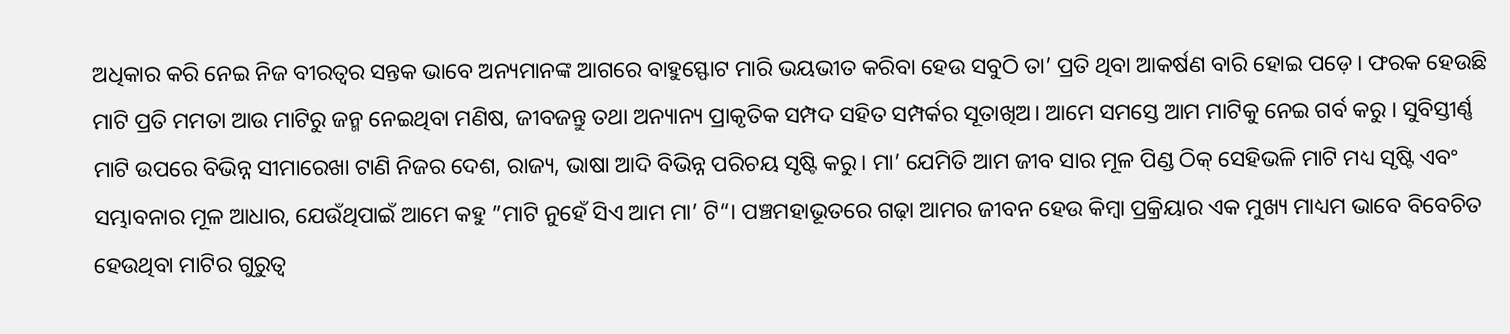ଅଧିକାର କରି ନେଇ ନିଜ ବୀରତ୍ୱର ସନ୍ତକ ଭାବେ ଅନ୍ୟମାନଙ୍କ ଆଗରେ ବାହୁସ୍ଫୋଟ ମାରି ଭୟଭୀତ କରିବା ହେଉ ସବୁଠି ତା’ ପ୍ରତି ଥିବା ଆକର୍ଷଣ ବାରି ହୋଇ ପଡ଼େ। ଫରକ ହେଉଛି ମାଟି ପ୍ରତି ମମତା ଆଉ ମାଟିରୁ ଜନ୍ମ ନେଇଥିବା ମଣିଷ, ଜୀବଜନ୍ତୁ ତଥା ଅନ୍ୟାନ୍ୟ ପ୍ରାକୃତିକ ସମ୍ପଦ ସହିତ ସମ୍ପର୍କର ସୂତାଖିଅ। ଆମେ ସମସ୍ତେ ଆମ ମାଟିକୁ ନେଇ ଗର୍ବ କରୁ । ସୁବିସ୍ତୀର୍ଣ୍ଣ ମାଟି ଉପରେ ବିଭିନ୍ନ ସୀମାରେଖା ଟାଣି ନିଜର ଦେଶ, ରାଜ୍ୟ, ଭାଷା ଆଦି ବିଭିନ୍ନ ପରିଚୟ ସୃଷ୍ଟି କରୁ। ମା’ ଯେମିତି ଆମ ଜୀବ ସାର ମୂଳ ପିଣ୍ଡ ଠିକ୍‌ ସେହିଭଳି ମାଟି ମଧ୍ୟ ସୃଷ୍ଟି ଏବଂ ସମ୍ଭାବନାର ମୂଳ ଆଧାର, ଯେଉଁଥିପାଇଁ ଆମେ କହୁ ”ମାଟି ନୁହେଁ ସିଏ ଆମ ମା’ ଟି“। ପଞ୍ଚମହାଭୂତରେ ଗଢ଼ା ଆମର ଜୀବନ ହେଉ କିମ୍ବା ପ୍ରକ୍ରିୟାର ଏକ ମୁଖ୍ୟ ମାଧ୍ୟମ ଭାବେ ବିବେଚିତ ହେଉଥିବା ମାଟିର ଗୁରୁତ୍ୱ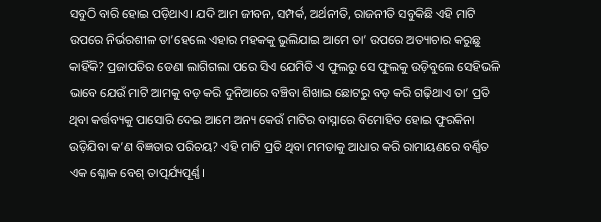ସବୁଠି ବାରି ହୋଇ ପଡ଼ିଥାଏ। ଯଦି ଆମ ଜୀବନ, ସମ୍ପର୍କ, ଅର୍ଥନୀତି, ରାଜନୀତି ସବୁକିଛି ଏହି ମାଟି ଉପରେ ନିର୍ଭରଶୀଳ ତା’ହେଲେ ଏହାର ମହକକୁ ଭୁଲିଯାଇ ଆମେ ତା’ ଉପରେ ଅତ୍ୟାଚାର କରୁଛୁ କାହିଁକି? ପ୍ରଜାପତିର ଡେଣା ଲାଗିଗଲା ପରେ ସିଏ ଯେମିତି ଏ ଫୁଲରୁ ସେ ଫୁଲକୁ ଉଡ଼ିବୁଲେ ସେହିଭଳି ଭାବେ ଯେଉଁ ମାଟି ଆମକୁ ବଡ଼ କରି ଦୁନିଆରେ ବଞ୍ଚିବା ଶିଖାଇ ଛୋଟରୁ ବଡ଼ କରି ଗଢ଼ିଥାଏ ତା’ ପ୍ରତି ଥିବା କର୍ତ୍ତବ୍ୟକୁ ପାସୋରି ଦେଇ ଆମେ ଅନ୍ୟ କେଉଁ ମାଟିର ବାସ୍ନାରେ ବିମୋହିତ ହୋଇ ଫୁରକିନା ଉଡ଼ିଯିବା କ’ଣ ବିଜ୍ଞତାର ପରିଚୟ? ଏହି ମାଟି ପ୍ରତି ଥିବା ମମତାକୁ ଆଧାର କରି ରାମାୟଣରେ ବର୍ଣ୍ଣିତ ଏକ ଶ୍ଳୋକ ବେଶ୍‌ ତାତ୍ପର୍ଯ୍ୟପୂର୍ଣ୍ଣ।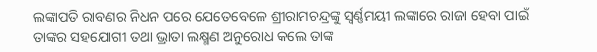ଲଙ୍କାପତି ରାବଣର ନିଧନ ପରେ ଯେତେବେଳେ ଶ୍ରୀରାମଚନ୍ଦ୍ରଙ୍କୁ ସ୍ବର୍ଣ୍ଣମୟୀ ଲଙ୍କାରେ ରାଜା ହେବା ପାଇଁ ତାଙ୍କର ସହଯୋଗୀ ତଥା ଭ୍ରାତା ଲକ୍ଷ୍ମଣ ଅନୁରୋଧ କଲେ ତାଙ୍କ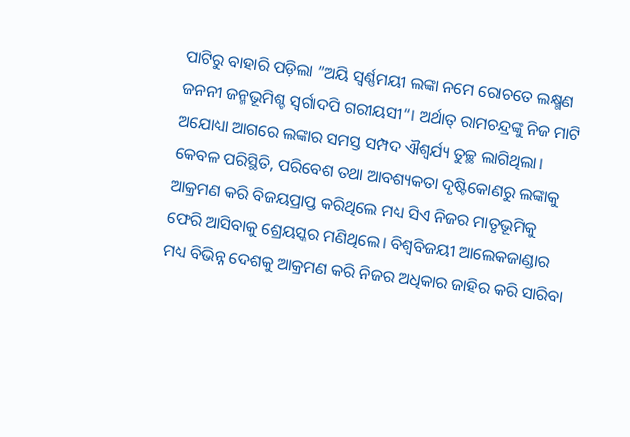ପାଟିରୁ ବାହାରି ପଡ଼ିଲା ”ଅୟି ସ୍ବର୍ଣ୍ଣମୟୀ ଲଙ୍କା ନମେ ରୋଚତେ ଲକ୍ଷ୍ମଣ ଜନନୀ ଜନ୍ମଭୂମିଶ୍ଚ ସ୍ବର୍ଗାଦପି ଗରୀୟସୀ“। ଅର୍ଥାତ୍‌ ରାମଚନ୍ଦ୍ରଙ୍କୁ ନିଜ ମାଟି ଅଯୋଧ୍ୟା ଆଗରେ ଲଙ୍କାର ସମସ୍ତ ସମ୍ପଦ ଐଶ୍ୱର୍ଯ୍ୟ ତୁଚ୍ଛ ଲାଗିଥିଲା। କେବଳ ପରିସ୍ଥିତି, ପରିବେଶ ତଥା ଆବଶ୍ୟକତା ଦୃଷ୍ଟିକୋଣରୁ ଲଙ୍କାକୁ ଆକ୍ରମଣ କରି ବିଜୟପ୍ରାପ୍ତ କରିଥିଲେ ମଧ୍ୟ ସିଏ ନିଜର ମାତୃଭୂମିକୁ ଫେରି ଆସିବାକୁ ଶ୍ରେୟସ୍କର ମଣିଥିଲେ। ବିଶ୍ୱବିଜୟୀ ଆଲେକଜାଣ୍ଡାର ମଧ୍ୟ ବିଭିନ୍ନ ଦେଶକୁ ଆକ୍ରମଣ କରି ନିଜର ଅଧିକାର ଜାହିର କରି ସାରିବା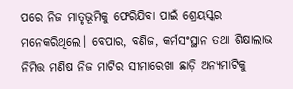ପରେ ନିଜ ମାତୃଭୂମିକୁ ଫେରିଯିବା ପାଇଁ ଶ୍ରେୟସ୍କର ମନେକରିଥିଲେ। ବେପାର, ବଣିଜ, କର୍ମସଂସ୍ଥାନ ତଥା ଶିକ୍ଷାଲାଭ ନିମିତ୍ତ ମଣିଷ ନିଜ ମାଟିର ସୀମାରେଖା ଛାଡ଼ି ଅନ୍ୟମାଟିକୁ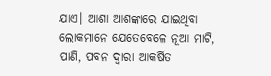ଯାଏ। ଆଶା ଆଶଙ୍କାରେ ଯାଇଥିବା ଲୋକମାନେ ଯେତେବେଳେ ନୂଆ ମାଟି, ପାଣି, ପବନ ଦ୍ୱାରା ଆକର୍ଷିତ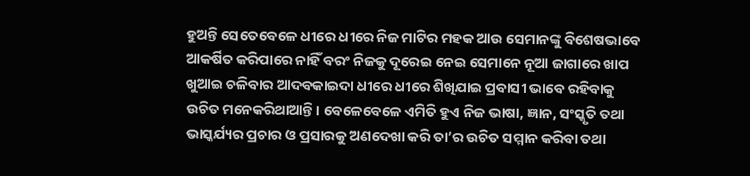ହୁଅନ୍ତି ସେତେବେଳେ ଧୀରେ ଧୀରେ ନିଜ ମାଟିର ମହକ ଆଉ ସେମାନଙ୍କୁ ବିଶେଷଭାବେ ଆକର୍ଷିତ କରିପାରେ ନାହିଁ ବରଂ ନିଜକୁ ଦୂରେଇ ନେଇ ସେମାନେ ନୂଆ ଜାଗାରେ ଖାପ ଖୁଆଇ ଚଳିବାର ଆଦବକାଇଦା ଧୀରେ ଧୀରେ ଶିଖିଯାଇ ପ୍ରବାସୀ ଭାବେ ରହିବାକୁ ଉଚିତ ମନେକରିଥାଆନ୍ତି। ବେଳେବେଳେ ଏମିତି ହୁଏ ନିଜ ଭାଷା, ଜ୍ଞାନ, ସଂସ୍କୃତି ତଥା ଭାସ୍କର୍ଯ୍ୟର ପ୍ରଚାର ଓ ପ୍ରସାରକୁ ଅଣଦେଖା କରି ତା’ର ଉଚିତ ସମ୍ମାନ କରିବା ତଥା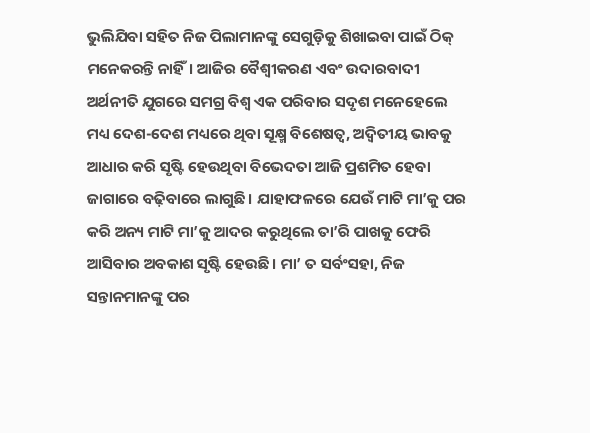ଭୁଲିଯିବା ସହିତ ନିଜ ପିଲାମାନଙ୍କୁ ସେଗୁଡ଼ିକୁ ଶିଖାଇବା ପାଇଁ ଠିକ୍‌ ମନେକରନ୍ତି ନାହିଁ। ଆଜିର ବୈଶ୍ୱୀକରଣ ଏବଂ ଉଦାରବାଦୀ ଅର୍ଥନୀତି ଯୁଗରେ ସମଗ୍ର ବିଶ୍ୱ ଏକ ପରିବାର ସଦୃଶ ମନେହେଲେ ମଧ୍ୟ ଦେଶ-ଦେଶ ମଧ୍ୟରେ ଥିବା ସୂକ୍ଷ୍ମ ବିଶେଷତ୍ୱ, ଅଦ୍ୱିତୀୟ ଭାବକୁ ଆଧାର କରି ସୃଷ୍ଟି ହେଉଥିବା ବିଭେଦତା ଆଜି ପ୍ରଶମିତ ହେବା ଜାଗାରେ ବଢ଼ିବାରେ ଲାଗୁଛି। ଯାହାଫଳରେ ଯେଉଁ ମାଟି ମା’କୁ ପର କରି ଅନ୍ୟ ମାଟି ମା’କୁ ଆଦର କରୁଥିଲେ ତା’ରି ପାଖକୁ ଫେରି ଆସିବାର ଅବକାଶ ସୃଷ୍ଟି ହେଉଛି। ମା’ ତ ସର୍ବଂସହା, ନିଜ ସନ୍ତାନମାନଙ୍କୁ ପର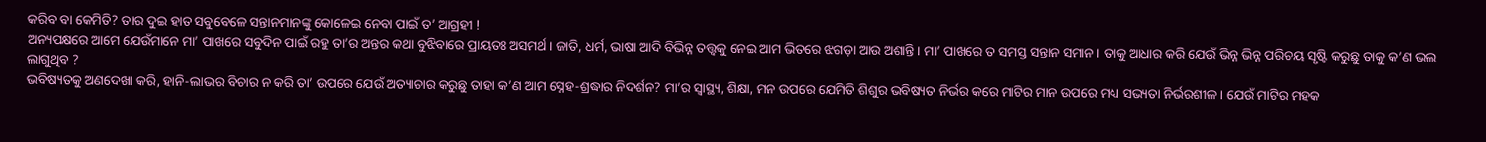କରିବ ବା କେମିତି? ତାର ଦୁଇ ହାତ ସବୁବେଳେ ସନ୍ତାନମାନଙ୍କୁ କୋଳେଇ ନେବା ପାଇଁ ତ’ ଆଗ୍ରହୀ !
ଅନ୍ୟପକ୍ଷରେ ଆମେ ଯେଉଁମାନେ ମା’ ପାଖରେ ସବୁଦିନ ପାଇଁ ରହୁ ତା’ର ଅନ୍ତର କଥା ବୁଝିବାରେ ପ୍ରାୟତଃ ଅସମର୍ଥ। ଜାତି, ଧର୍ମ, ଭାଷା ଆଦି ବିଭିନ୍ନ ତତ୍ତ୍ୱକୁ ନେଇ ଆମ ଭିତରେ ଝଗଡ଼ା ଆଉ ଅଶାନ୍ତି। ମା’ ପାଖରେ ତ ସମସ୍ତ ସନ୍ତାନ ସମାନ। ତାକୁ ଆଧାର କରି ଯେଉଁ ଭିନ୍ନ ଭିନ୍ନ ପରିଚୟ ସୃଷ୍ଟି କରୁଛୁ ତାକୁ କ’ଣ ଭଲ ଲାଗୁଥିବ ?
ଭବିଷ୍ୟତକୁ ଅଣଦେଖା କରି, ହାନି-ଲାଭର ବିଚାର ନ କରି ତା’ ଉପରେ ଯେଉଁ ଅତ୍ୟାଚାର କରୁଛୁ ତାହା କ’ଣ ଆମ ସ୍ନେହ-ଶ୍ରଦ୍ଧାର ନିଦର୍ଶନ? ମା’ର ସ୍ବାସ୍ଥ୍ୟ, ଶିକ୍ଷା, ମନ ଉପରେ ଯେମିତି ଶିଶୁର ଭବିଷ୍ୟତ ନିର୍ଭର କରେ ମାଟିର ମାନ ଉପରେ ମଧ୍ୟ ସଭ୍ୟତା ନିର୍ଭରଶୀଳ। ଯେଉଁ ମାଟିର ମହକ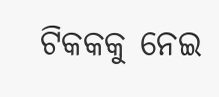ଟିକକକୁ ନେଇ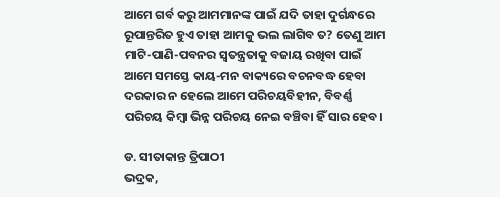ଆମେ ଗର୍ବ କରୁ ଆମମାନଙ୍କ ପାଇଁ ଯଦି ତାହା ଦୁର୍ଗନ୍ଧରେ ରୂପାନ୍ତରିତ ହୁଏ ତାହା ଆମକୁ ଭଲ ଲାଗିବ ତ? ତେଣୁ ଆମ ମାଟି-ପାଣି-ପବନର ସ୍ବତନ୍ତ୍ରତାକୁ ବଜାୟ ରଖିବା ପାଇଁ ଆମେ ସମସ୍ତେ କାୟ-ମନ ବାକ୍ୟରେ ବଚନବଦ୍ଧ ହେବା ଦରକାର ନ ହେଲେ ଆମେ ପରିଚୟବିହୀନ, ବିବର୍ଣ୍ଣ ପରିଚୟ କିମ୍ବା ଭିନ୍ନ ପରିଚୟ ନେଇ ବଞ୍ଚିବା ହିଁ ସାର ହେବ।

ଡ. ସୀତାକାନ୍ତ ତ୍ରିପାଠୀ
ଭଦ୍ରକ,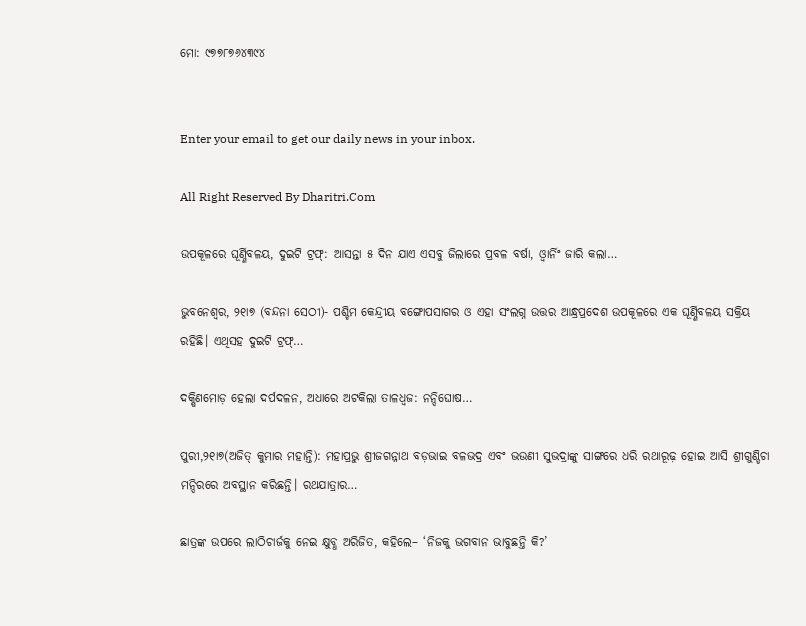ମୋ: ୯୭୭୮୭୬୪୩୯୪


Enter your email to get our daily news in your inbox.

All Right Reserved By Dharitri.Com

ଉପକୂଳରେ ଘୂର୍ଣ୍ଣିବଳୟ, ଦୁଇଟି ଟ୍ରଫ୍‌: ଆସନ୍ତା ୫ ଦିନ ଯାଏ ଏସବୁ ଜିଲାରେ ପ୍ରବଳ ବର୍ଷା, ଓ୍ବାର୍ନିଂ ଜାରି କଲା…

ଭୁବନେଶ୍ୱର, ୨୧ା୭ (ବନ୍ଦନା ସେଠୀ)- ପଶ୍ଚିମ କେନ୍ଦ୍ରୀୟ ବଙ୍ଗୋପସାଗର ଓ ଏହା ସଂଲଗ୍ନ ଉତ୍ତର ଆନ୍ଧ୍ରପ୍ରଦେଶ ଉପକୂଳରେ ଏକ ଘୂର୍ଣ୍ଣିବଳୟ ସକ୍ରିୟ ରହିଛି। ଏଥିସହ ଦୁଇଟି ଟ୍ରଫ୍‌…

ଦକ୍ଷିଣମୋଡ଼ ହେଲା ଦର୍ପଦଳନ, ଅଧାରେ ଅଟକିଲା ତାଳଧ୍ୱଜ: ନନ୍ଦିଘୋଷ…

ପୁରୀ,୨୧ା୭(ଅଜିତ୍‌ କୁମାର ମହାନ୍ତି): ମହାପ୍ରଭୁ ଶ୍ରୀଜଗନ୍ନାଥ ବଡ଼ଭାଇ ବଳଭଦ୍ର ଏବଂ ଭଉଣୀ ସୁଭଦ୍ରାଙ୍କୁ ସାଙ୍ଗରେ ଧରି ରଥାରୂଢ଼ ହୋଇ ଆସି ଶ୍ରୀଗୁଣ୍ଡିଚା ମନ୍ଦିରରେ ଅବସ୍ଥାନ କରିଛନ୍ତି। ରଥଯାତ୍ରାର…

ଛାତ୍ରଙ୍କ ଉପରେ ଲାଠିଚାର୍ଜକୁ ନେଇ କ୍ଷୁବ୍ଧ ଅରିଜିତ, କହିଲେ– ‘ନିଜକୁ ଭଗବାନ ଭାବୁଛନ୍ତି କି?’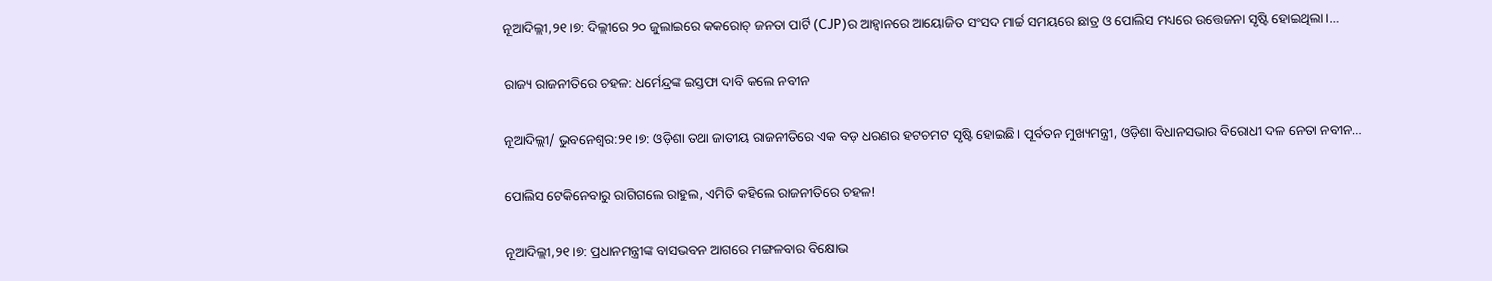ନୂଆଦିଲ୍ଲୀ,୨୧।୭: ଦିଲ୍ଲୀରେ ୨୦ ଜୁଲାଇରେ କକରୋଚ୍ ଜନତା ପାର୍ଟି (CJP)ର ଆହ୍ୱାନରେ ଆୟୋଜିତ ସଂସଦ ମାର୍ଚ୍ଚ ସମୟରେ ଛାତ୍ର ଓ ପୋଲିସ ମଧ୍ୟରେ ଉତ୍ତେଜନା ସୃଷ୍ଟି ହୋଇଥିଲା।…

ରାଜ୍ୟ ରାଜନୀତିରେ ଚହଳ: ଧର୍ମେନ୍ଦ୍ରଙ୍କ ଇସ୍ତଫା ଦାବି କଲେ ନବୀନ

ନୂଆଦିଲ୍ଲୀ/ ଭୁବନେଶ୍ୱର:୨୧।୭: ଓଡ଼ିଶା ତଥା ଜାତୀୟ ରାଜନୀତିରେ ଏକ ବଡ଼ ଧରଣର ହଟଚମଟ ସୃଷ୍ଟି ହୋଇଛି। ପୂର୍ବତନ ମୁଖ୍ୟମନ୍ତ୍ରୀ, ଓଡ଼ିଶା ବିଧାନସଭାର ବିରୋଧୀ ଦଳ ନେତା ନବୀନ…

ପୋଲିସ ଟେକିନେବାରୁ ରାଗିଗଲେ ରାହୁଲ, ଏମିତି କହିଲେ ରାଜନୀତିରେ ଚହଳ!

ନୂଆଦିଲ୍ଲୀ,୨୧।୭: ପ୍ରଧାନମନ୍ତ୍ରୀଙ୍କ ବାସଭବନ ଆଗରେ ମଙ୍ଗଳବାର ବିକ୍ଷୋଭ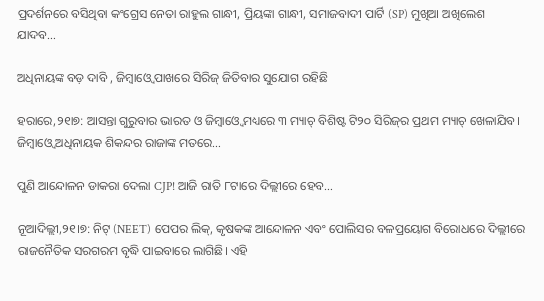ପ୍ରଦର୍ଶନରେ ବସିଥିବା କଂଗ୍ରେସ ନେତା ରାହୁଲ ଗାନ୍ଧୀ, ପ୍ରିୟଙ୍କା ଗାନ୍ଧୀ, ସମାଜବାଦୀ ପାର୍ଟି (SP) ମୁଖିଆ ଅଖିଲେଶ ଯାଦବ…

ଅଧିନାୟଙ୍କ ବଡ଼ ଦାବି , ଜିମ୍ବାଓ୍ବେ ପାଖରେ ସିରିଜ୍‌ ଜିତିବାର ସୁଯୋଗ ରହିଛି

ହରାରେ,୨୧ା୭: ଆସନ୍ତା ଗୁରୁବାର ଭାରତ ଓ ଜିମ୍ବାଓ୍ବେ ମଧ୍ୟରେ ୩ ମ୍ୟାଚ୍‌ ବିଶିଷ୍ଟ ଟି୨୦ ସିରିଜ୍‌ର ପ୍ରଥମ ମ୍ୟାଚ୍‌ ଖେଳାଯିବ। ଜିମ୍ବାଓ୍ବେ ଅଧିନାୟକ ଶିକନ୍ଦର ରାଜାଙ୍କ ମତରେ…

ପୁଣି ଆନ୍ଦୋଳନ ଡାକରା ଦେଲା CJP! ଆଜି ରାତି ୮ଟାରେ ଦିଲ୍ଲୀରେ ହେବ…

ନୂଆଦିଲ୍ଲୀ,୨୧।୭: ନିଟ୍ (NEET) ପେପର ଲିକ୍, କୃଷକଙ୍କ ଆନ୍ଦୋଳନ ଏବଂ ପୋଲିସର ବଳପ୍ରୟୋଗ ବିରୋଧରେ ଦିଲ୍ଲୀରେ ରାଜନୈତିକ ସରଗରମ ବୃଦ୍ଧି ପାଇବାରେ ଲାଗିଛି। ଏହି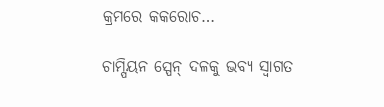କ୍ରମରେ କକରୋଚ…

ଚାମ୍ପିୟନ ସ୍ପେନ୍‌ ଦଳକୁ ଭବ୍ୟ ସ୍ବାଗତ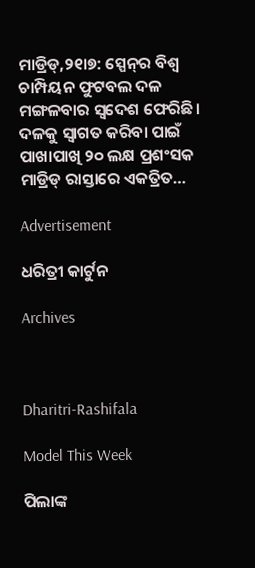ମାଡ୍ରିଡ୍‌,୨୧ା୭: ସ୍ପେନ୍‌ର ବିଶ୍ୱ ଚାମ୍ପିୟନ ଫୁଟବଲ ଦଳ ମଙ୍ଗଳବାର ସ୍ବଦେଶ ଫେରିଛି। ଦଳକୁ ସ୍ବାଗତ କରିବା ପାଇଁ ପାଖାପାଖି ୨୦ ଲକ୍ଷ ପ୍ରଶଂସକ ମାଡ୍ରିଡ୍‌ ରାସ୍ତାରେ ଏକତ୍ରିତ…

Advertisement

ଧରିତ୍ରୀ କାର୍ଟୁନ

Archives



Dharitri-Rashifala

Model This Week

ପିଲାଙ୍କ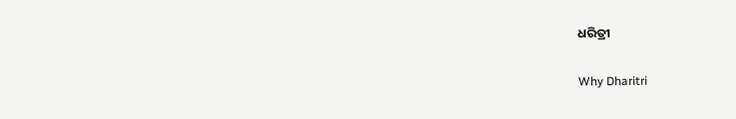ଧରିତ୍ରୀ

Why Dharitri